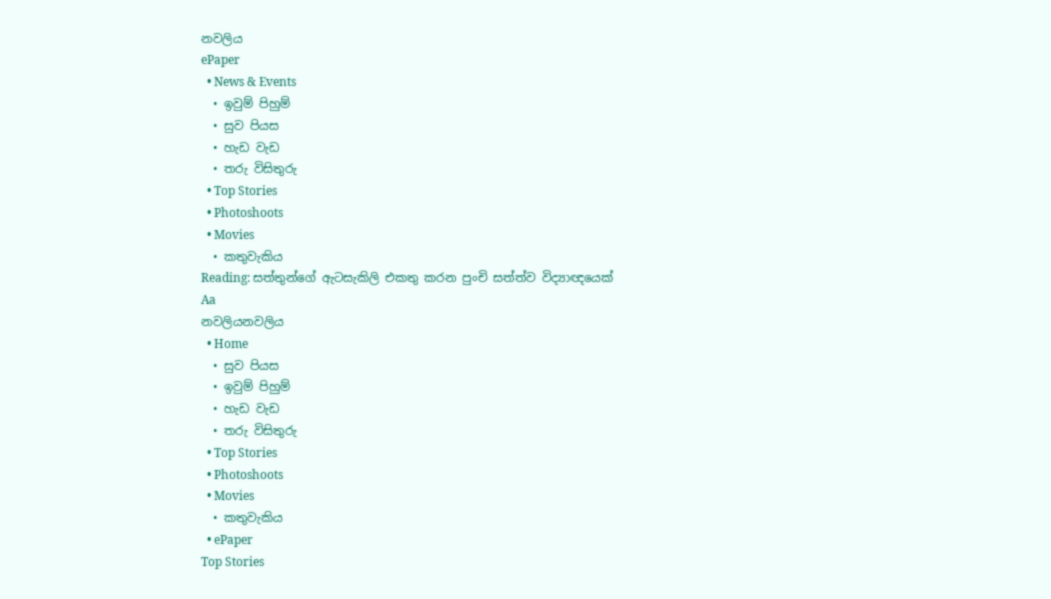නවලිය
ePaper
  • News & Events
  • ඉවුම් පිහුම්
  • සුව පියස
  • හැඩ වැඩ
  • තරු විසිතුරු
  • Top Stories
  • Photoshoots
  • Movies
  • කතුවැකිය
Reading: සත්තුන්ගේ ඇටසැකිලි එකතු කරන පුංචි සත්ත්ව විද්‍යාඥයෙක්
Aa
නවලියනවලිය
  • Home
  • සුව පියස
  • ඉවුම් පිහුම්
  • හැඩ වැඩ
  • තරු විසිතුරු
  • Top Stories
  • Photoshoots
  • Movies
  • කතුවැකිය
  • ePaper
Top Stories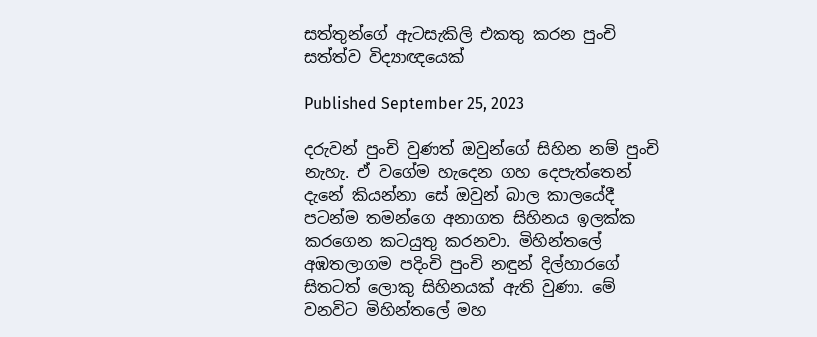සත්තුන්ගේ ඇටසැකිලි එකතු කරන පුංචි සත්ත්ව විද්‍යාඥයෙක්

Published September 25, 2023

දරුවන් පුංචි වුණත් ඔවුන්ගේ සිහින නම් පුංචි නැහැ. ඒ වගේම හැදෙන ගහ දෙපැත්තෙන් දැනේ කියන්නා සේ ඔවුන් බාල කාලයේදී පටන්ම තමන්ගෙ අනාගත සිහිනය ඉලක්ක කරගෙන කටයුතු කරනවා. මිහින්තලේ අඹතලාගම පදිංචි පුංචි නඳුන් දිල්හාරගේ සිතටත් ලොකු සිහිනයක් ඇති වුණා. මේ වනවිට මිහින්තලේ මහ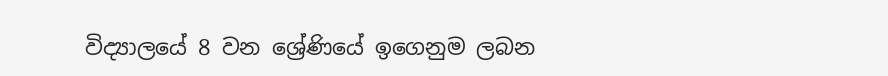විද්‍යාලයේ 8 වන ශ්‍රේණියේ ඉගෙනුම ලබන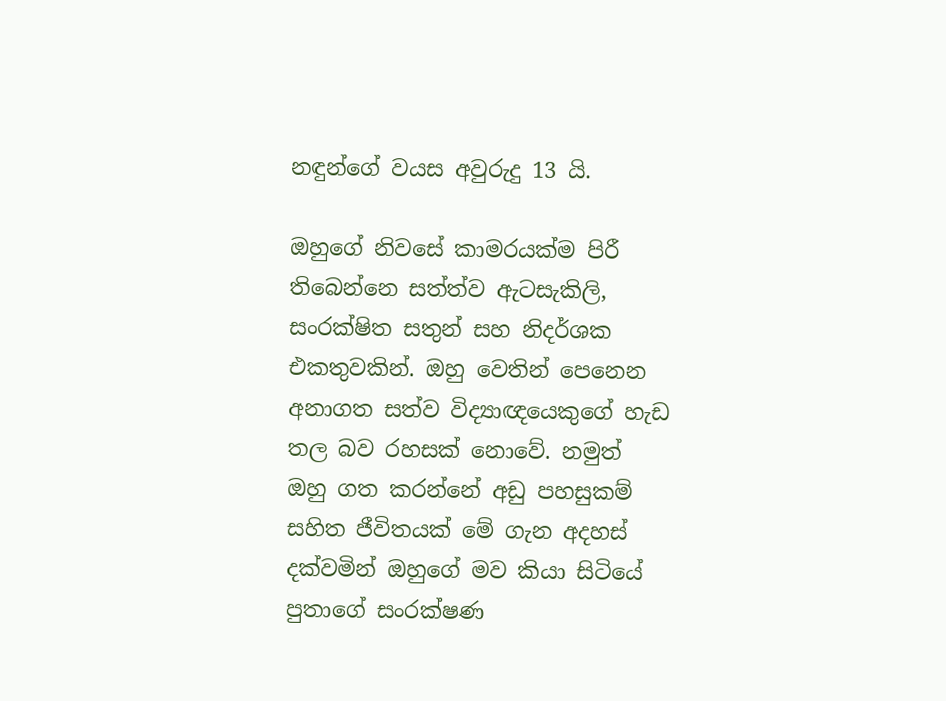නඳුන්ගේ වයස අවුරුදු 13 යි.

ඔහුගේ නිවසේ කාමරයක්ම පිරී තිබෙන්නෙ සත්ත්ව ඇටසැකිලි, සංරක්ෂිත සතුන් සහ නිදර්ශක එකතුවකින්. ඔහු වෙතින් පෙනෙන අනාගත සත්ව විද්‍යාඥයෙකුගේ හැඩ තල බව රහසක් නොවේ. නමුත් ඔහු ගත කරන්නේ අඩු පහසුකම් සහිත ජීවිතයක් මේ ගැන අදහස් දක්වමින් ඔහුගේ මව කියා සිටියේ පුතාගේ සංරක්ෂණ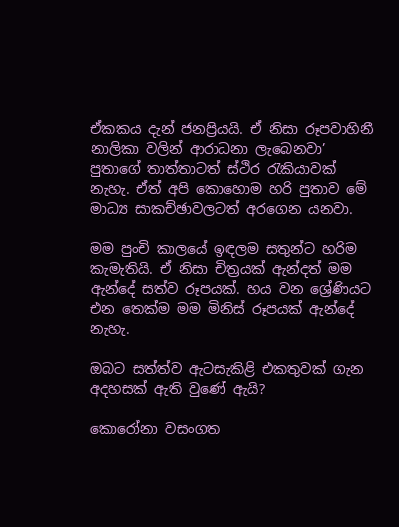ඒකකය දැන් ජනප්‍රියයි. ඒ නිසා රූපවාහිනී නාලිකා වලින් ආරාධනා ලැබෙනවා’ පුතාගේ තාත්තාටත් ස්ථිර රැකියාවක් නැහැ. ඒත් අපි කොහොම හරි පුතාව මේ මාධ්‍ය සාකච්ඡාවලටත් අරගෙන යනවා.

මම පුංචි කාලයේ ඉඳලම සතුන්ට හරිම කැමැතියි. ඒ නිසා චිත්‍රයක් ඇන්දත් මම ඇන්දේ සත්ව රූපයක්. හය වන ශ්‍රේණියට එන තෙක්ම මම මිනිස් රූපයක් ඇන්දේ නැහැ.

ඔබට සත්ත්ව ඇටසැකිළි එකතුවක් ගැන අදහසක් ඇති වුණේ ඇයි?

කොරෝනා වසංගත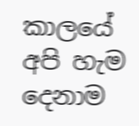කාලයේ අපි හැම දෙනාම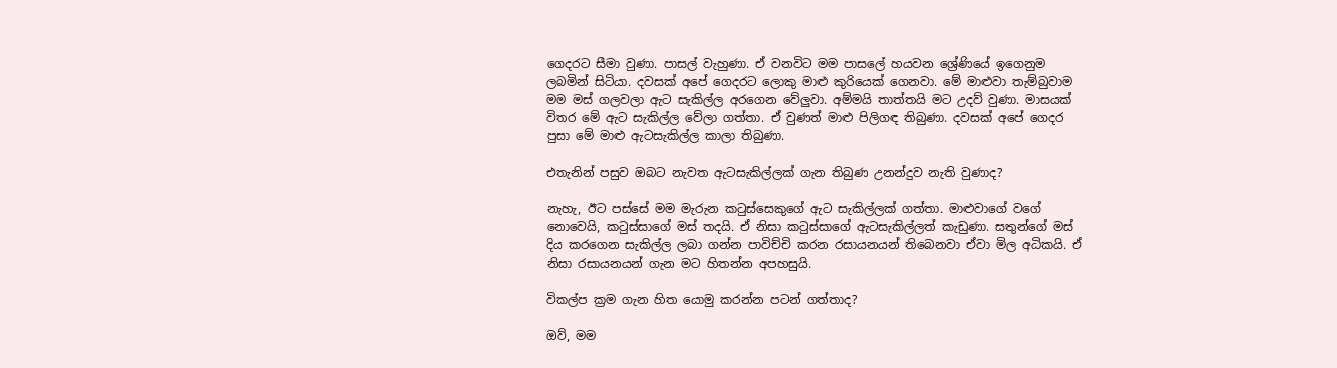ගෙදරට සීමා වුණා. පාසල් වැහුණා. ඒ වනවිට මම පාසලේ හයවන ශ්‍රේණියේ ඉගෙනුම ලබමින් සිටියා. දවසක් අපේ ගෙදරට ලොකු මාළු කුරියෙක් ගෙනවා. මේ මාළුවා තැම්බුවාම මම මස් ගලවලා ඇට සැකිල්ල අරගෙන වේලුවා. අම්මයි තාත්තයි මට උදව් වුණා. මාසයක් විතර මේ ඇට සැකිල්ල වේලා ගත්තා. ඒ වුණත් මාළු පිලිගඳ තිබුණා. දවසක් අපේ ගෙදර පුසා මේ මාළු ඇටසැකිල්ල කාලා තිබුණා.

එතැනින් පසුව ඔබට නැවත ඇටසැකිල්ලක් ගැන තිබුණ උනන්දුව නැති වුණාද?

නැහැ, ඊට පස්සේ මම මැරුන කටුස්සෙකුගේ ඇට සැකිල්ලක් ගත්තා. මාළුවාගේ වගේ නොවෙයි, කටුස්සාගේ මස් තදයි. ඒ නිසා කටුස්සාගේ ඇටසැකිල්ලත් කැඩුණා. සතුන්ගේ මස් දිය කරගෙන සැකිල්ල ලබා ගන්න පාවිච්චි කරන රසායනයන් තිබෙනවා ඒවා මිල අධිකයි. ඒ නිසා රසායනයන් ගැන මට හිතන්න අපහසුයි.

විකල්ප ක්‍රම ගැන හිත යොමු කරන්න පටන් ගත්තාද?

ඔව්, මම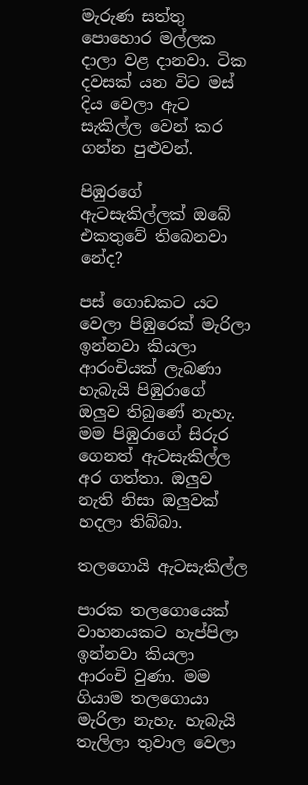මැරුණ සත්තු පොහොර මල්ලක දාලා වළ දානවා. ටික දවසක් යන විට මස් දිය වෙලා ඇට සැකිල්ල වෙන් කර ගන්න පුළුවන්.

පිඹුරගේ ඇටසැකිල්ලක් ඔබේ එකතුවේ තිබෙනවා නේද?

පස් ගොඩකට යට වෙලා පිඹුරෙක් මැරිලා ඉන්නවා කියලා ආරංචියක් ලැබණා හැබැයි පිඹුරාගේ ඔලුව තිබුණේ නැහැ. මම පිඹුරාගේ සිරුර ගෙනත් ඇටසැකිල්ල අර ගත්තා. ඔලුව නැති නිසා ඔලුවක් හදලා තිබ්බා.

තලගොයි ඇටසැකිල්ල

පාරක තලගොයෙක් වාහනයකට හැප්පිලා ඉන්නවා කියලා ආරංචි වුණා. මම ගියාම තලගොයා මැරිලා නැහැ. හැබැයි තැලිලා තුවාල වෙලා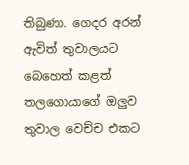තිබුණා. ගෙදර අරන් ඇවිත් තුවාලයට බෙහෙත් කළත් තලගොයාගේ ඔලුව තුවාල වෙච්ච එකට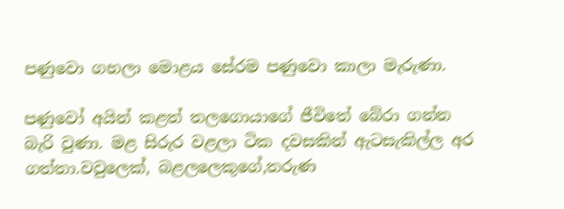පණුවො ගහලා මොළය සේරම පණුවො කාලා මැරුණා.

පණුවෝ අයින් කළත් තලගොයාගේ ජීවිතේ බේරා ගන්න බැරි වුණා. මළ සිරුර වළලා ටික දවසකින් ඇටසැකිල්ල අර ගත්තා.වවුලෙක්, බළලලෙකුගේ,තරුණ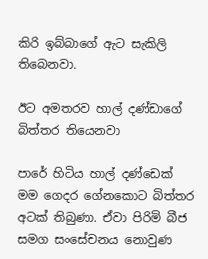කිරි ඉබ්බාගේ ඇට සැකිලි තිබෙනවා.

ඊට අමතරව හාල් දණ්ඩාගේ බිත්තර තියෙනවා

පාරේ හිටිය හාල් දණ්ඩෙක් මම ගෙදර ගේනකොට බිත්තර අටක් තිබුණා. ඒවා පිරිමි බීජ සමග සංසේචනය නොවුණ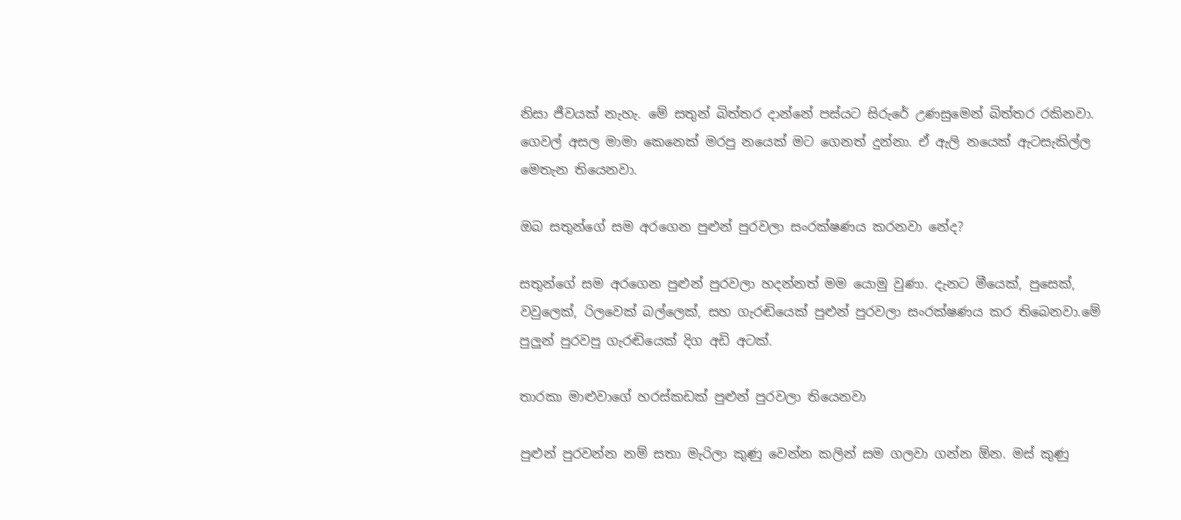නිසා ජීවයක් නැහැ. මේ සතුන් බිත්තර දාන්නේ පස්යට සිරුරේ උණසුමෙන් බිත්තර රකිනවා. ගෙවල් අසල මාමා කෙනෙක් මරපු නයෙක් මට ගෙනත් දුන්නා. ඒ ඇලි නයෙක් ඇටසැකිල්ල මෙතැන තියෙනවා.

ඔබ සතුන්ගේ සම අරගෙන පුළුන් පුරවලා සංරක්ෂණය කරනවා නේද?

සතුන්ගේ සම අරගෙන පුළුන් පුරවලා හදන්නත් මම යොමු වුණා. දැනට මීයෙක්, පුසෙක්, වවුලෙක්, රිලවෙක් බල්ලෙක්, සහ ගැරඬියෙක් පුළුන් පුරවලා සංරක්ෂණය කර තිබෙනවා.මේ පුලුන් පුරවපු ගැරඬියෙක් දිග අඩි අටක්.

තාරකා මාළුවාගේ හරස්කඩක් පුළුන් පුරවලා තියෙනවා

පුළුන් පුරවන්න නම් සතා මැරිලා කුණු වෙන්න කලින් සම ගලවා ගන්න ඕන. මස් කුණු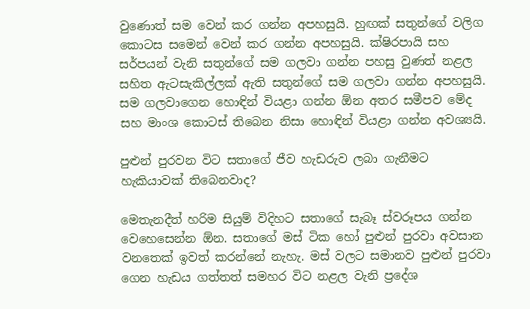වුණොත් සම වෙන් කර ගන්න අපහසුයි. හුඟක් සතුන්ගේ වලිග කොටස සමෙන් වෙන් කර ගන්න අපහසුයි. ක්ෂිරපායි සහ සර්පයන් වැනි සතුන්ගේ සම ගලවා ගන්න පහසු වුණත් නළල සහිත ඇටසැකිල්ලක් ඇති සතුන්ගේ සම ගලවා ගන්න අපහසුයි. සම ගලවාගෙන හොඳින් වියළා ගන්න ඕන අතර සමීපව මේද සහ මාංශ කොටස් තිබෙන නිසා හොඳින් වියළා ගන්න අවශ්‍යයි.

පුළුන් පුරවන විට සතාගේ ජීව හැඩරුව ලබා ගැනීමට හැකියාවක් තිබෙනවාද?

මෙතැනදීත් හරිම සියුම් විදිහට සතාගේ සැබෑ ස්වරූපය ගන්න වෙහෙසෙන්න ඕන. සතාගේ මස් ටික හෝ පුළුන් පුරවා අවසාන වනතෙක් ඉවත් කරන්නේ නැහැ. මස් වලට සමානව පුළුන් පුරවා ගෙන හැඩය ගත්තත් සමහර විට නළල වැනි ප්‍රදේශ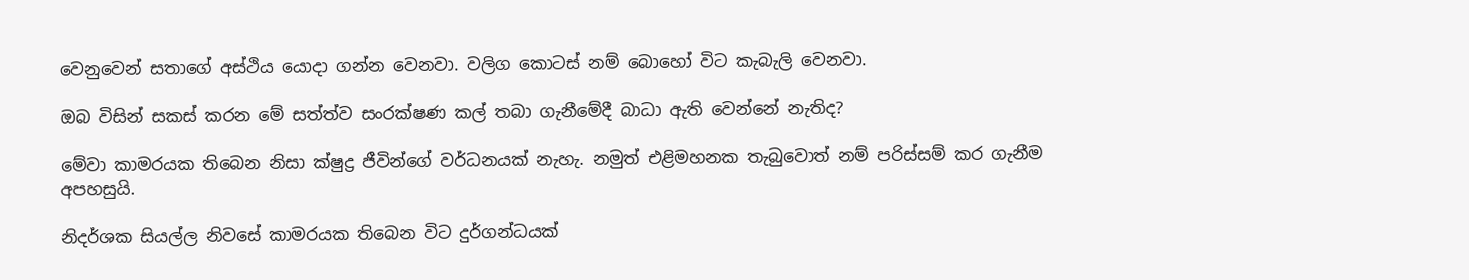වෙනුවෙන් සතාගේ අස්ථිය යොදා ගන්න වෙනවා. වලිග කොටස් නම් බොහෝ විට කැබැලි වෙනවා.

ඔබ විසින් සකස් කරන මේ සත්ත්ව සංරක්ෂණ කල් තබා ගැනීමේදී බාධා ඇති වෙන්නේ නැතිද?

මේවා කාමරයක තිබෙන නිසා ක්ෂුද්‍ර ජීවින්ගේ වර්ධනයක් නැහැ. නමුත් එළිමහනක තැබුවොත් නම් පරිස්සම් කර ගැනීම අපහසුයි.

නිදර්ශක සියල්ල නිවසේ කාමරයක තිබෙන විට දුර්ගන්ධයක්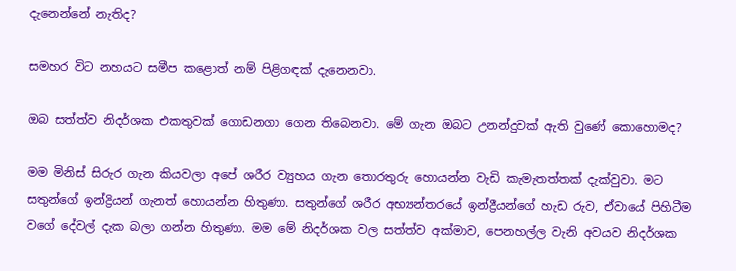දැනෙන්නේ නැතිද?

සමහර විට නහයට සමීප කළොත් නම් පිළිගඳක් දැනෙනවා.

ඔබ සත්ත්ව නිදර්ශක එකතුවක් ගොඩනගා ගෙන තිබෙනවා. මේ ගැන ඔබට උනන්දුවක් ඇති වුණේ කොහොමද?

මම මිනිස් සිරුර ගැන කියවලා අපේ ශරීර ව්‍යුහය ගැන තොරතුරු හොයන්න වැඩි කැමැතත්තක් දැක්වුවා. මට සතුන්ගේ ඉන්ද්‍රියන් ගැනත් හොයන්න හිතුණා. සතුන්ගේ ශරීර අභ්‍යන්තරයේ ඉන්ද්‍රීයන්ගේ හැඩ රුව, ඒවායේ පිහිටීම වගේ දේවල් දැක බලා ගන්න හිතුණා. මම මේ නිදර්ශක වල සත්ත්ව අක්මාව, පෙනහල්ල වැනි අවයව නිදර්ශක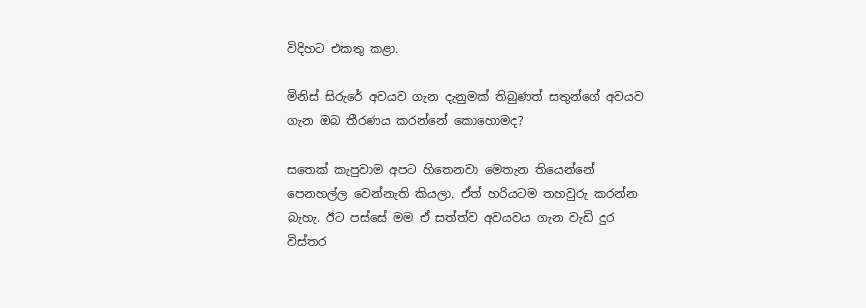විදිහට එකතු කළා.

මිනිස් සිරුරේ අවයව ගැන දැනුමක් තිබුණත් සතුන්ගේ අවයව ගැන ඔබ තීරණය කරන්නේ කොහොමද?

සතෙක් කැපුවාම අපට හිතෙනවා මෙතැන තියෙන්නේ පෙනහල්ල වෙන්නැති කියලා. ඒත් හරියටම තහවුරු කරන්න බැහැ. ඊට පස්සේ මම ඒ සත්ත්ව අවයවය ගැන වැඩි දුර විස්තර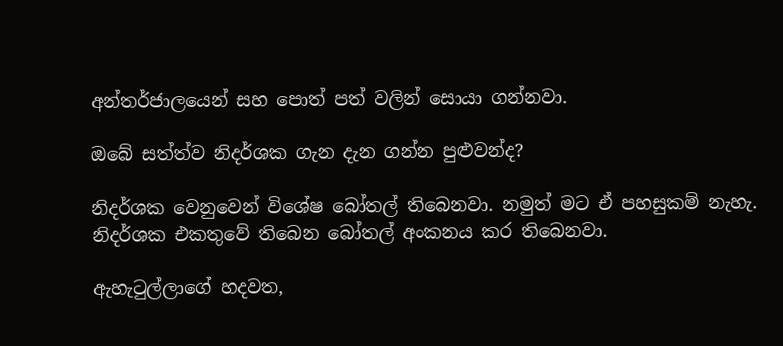අන්තර්ජාලයෙන් සහ පොත් පත් වලින් සොයා ගන්නවා.

ඔබේ සත්ත්ව නිදර්ශක ගැන දැන ගන්න පුළුවන්ද?

නිදර්ශක වෙනුවෙන් විශේෂ බෝතල් තිබෙනවා. නමුත් මට ඒ පහසුකම් නැහැ. නිදර්ශක එකතුවේ තිබෙන බෝතල් අංකනය කර තිබෙනවා.

ඇහැටුල්ලාගේ හදවත,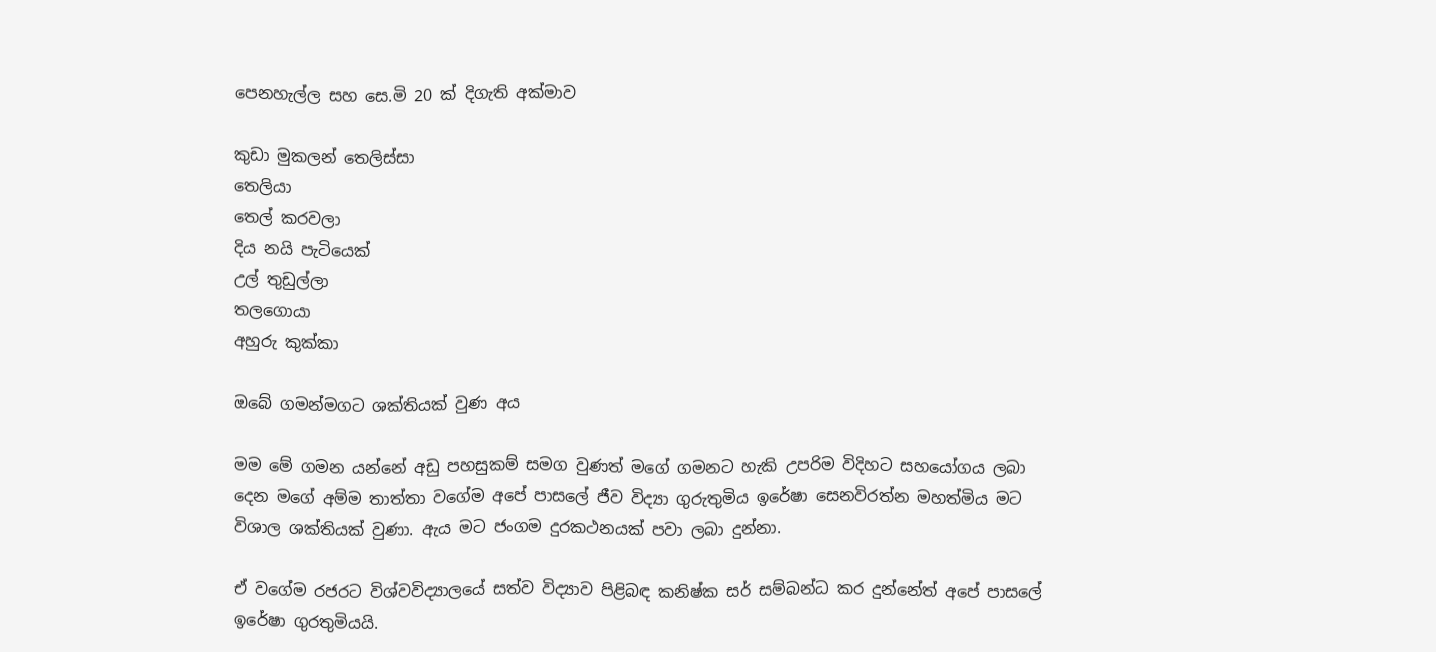පෙනහැල්ල සහ සෙ.මි 20 ක් දිගැති අක්මාව

කුඩා මුකලන් තෙලිස්සා
තෙලියා
තෙල් කරවලා
දිය නයි පැටියෙක්
උල් තුඩුල්ලා
තලගොයා
අහුරු කුක්කා

ඔබේ ගමන්මගට ශක්තියක් වුණ අය

මම මේ ගමන යන්නේ අඩු පහසුකම් සමග වුණත් මගේ ගමනට හැකි උපරිම විදිහට සහයෝගය ලබා දෙන මගේ අම්ම තාත්තා වගේම අපේ පාසලේ ජීව විද්‍යා ගුරුතුමිය ඉරේෂා සෙනවිරත්න මහත්මිය මට විශාල ශක්තියක් වුණා. ඇය මට ජංගම දුරකථනයක් පවා ලබා දුන්නා.

ඒ වගේම රජරට විශ්වවිද්‍යාලයේ සත්ව විද්‍යාව පිළිබඳ කනිෂ්ක සර් සම්බන්ධ කර දුන්නේත් අපේ පාසලේ ඉරේෂා ගුරතුමියයි.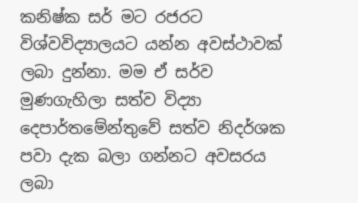කනිෂ්ක සර් මට රජරට විශ්වවිද්‍යාලයට යන්න අවස්ථාවක් ලබා දුන්නා. මම ඒ සර්ව මුණගැහිලා සත්ව විද්‍යා දෙපාර්තමේන්තුවේ සත්ව නිදර්ශක පවා දැක බලා ගන්නට අවසරය ලබා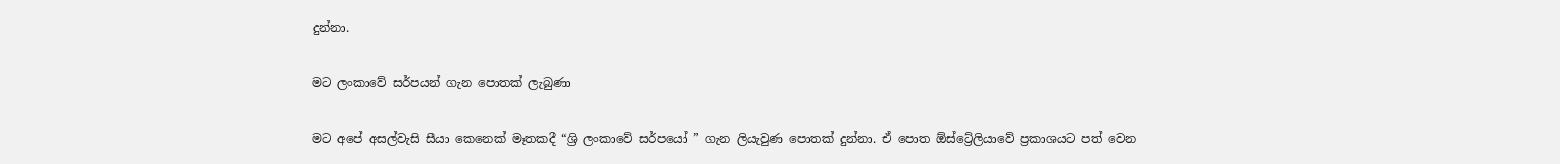දුන්නා.

මට ලංකාවේ සර්පයන් ගැන පොතක් ලැබුණා

මට අපේ අසල්වැසි සීයා කෙනෙක් මෑතකදී “ශ්‍රි ලංකාවේ සර්පයෝ ” ගැන ලියැවුණ පොතක් දුන්නා. ඒ පොත ඕස්ට්‍රේලියාවේ ප්‍රකාශයට පත් වෙන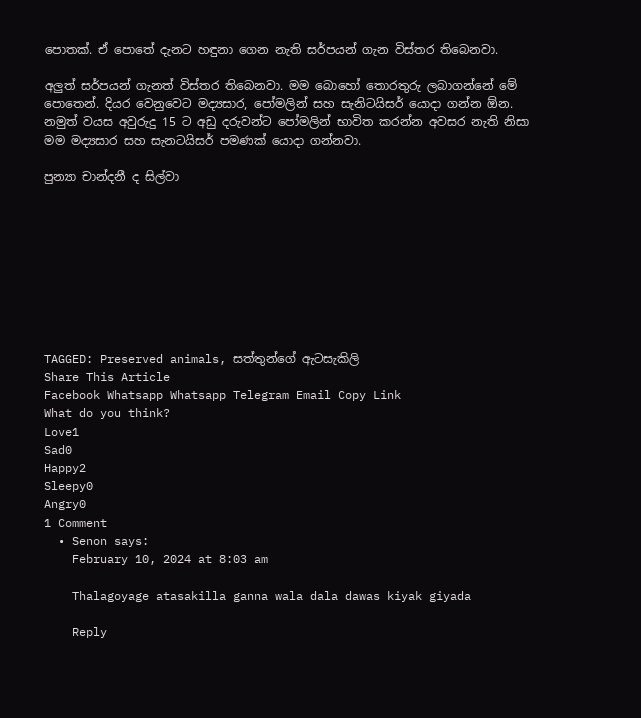පොතක්. ඒ පොතේ දැනට හඳුනා ගෙන නැති සර්පයන් ගැන විස්තර තිබෙනවා.

අලුත් සර්පයන් ගැනත් විස්තර තිබෙනවා. මම බොහෝ තොරතුරු ලබාගන්නේ මේ පොතෙන්. දියර වෙනුවෙට මද්‍යසාර, පෝමලින් සහ සැනිටයිසර් යොදා ගන්න ඕන. නමුත් වයස අවුරුදු 15 ට අඩු දරුවන්ට පෝමලින් භාවිත කරන්න අවසර නැති නිසා මම මද්‍යසාර සහ සැනටයිසර් පමණක් යොදා ගන්නවා.

පුන්‍යා චාන්දනී ද සිල්වා









TAGGED: Preserved animals, සත්තුන්ගේ ඇටසැකිලි
Share This Article
Facebook Whatsapp Whatsapp Telegram Email Copy Link
What do you think?
Love1
Sad0
Happy2
Sleepy0
Angry0
1 Comment
  • Senon says:
    February 10, 2024 at 8:03 am

    Thalagoyage atasakilla ganna wala dala dawas kiyak giyada

    Reply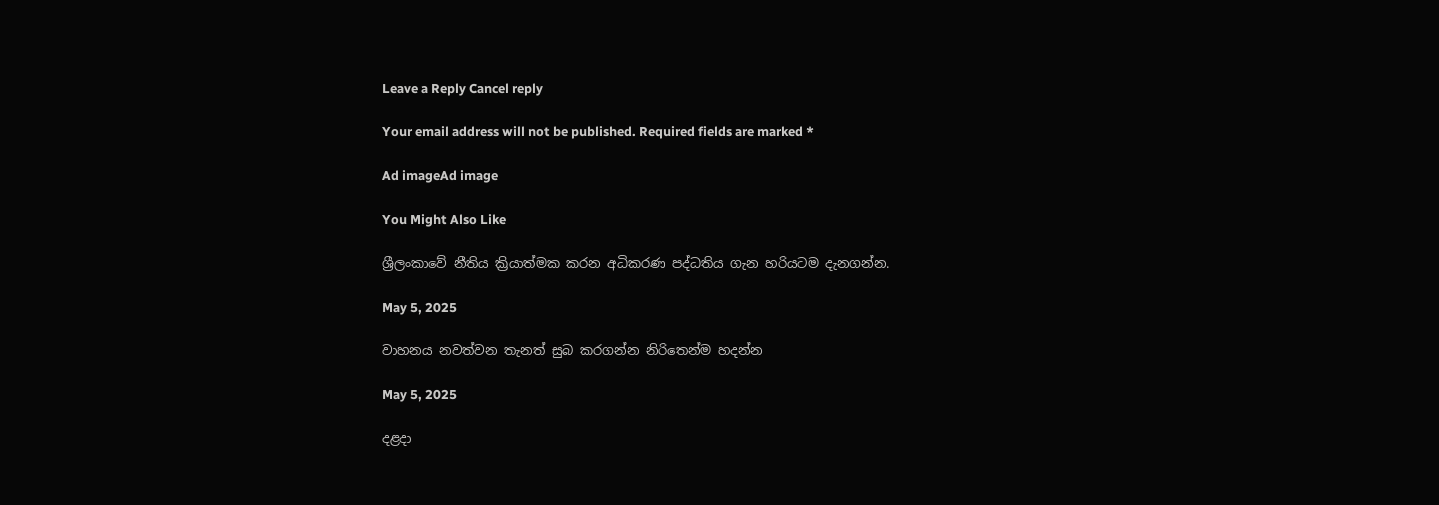Leave a Reply Cancel reply

Your email address will not be published. Required fields are marked *

Ad imageAd image

You Might Also Like

ශ්‍රීලංකාවේ නීතිය ක්‍රියාත්මක කරන අධිකරණ පද්ධතිය ගැන හරියටම දැනගන්න.

May 5, 2025

වාහනය නවත්වන තැනත් සුබ කරගන්න නිරිතෙන්ම හදන්න

May 5, 2025

දළදා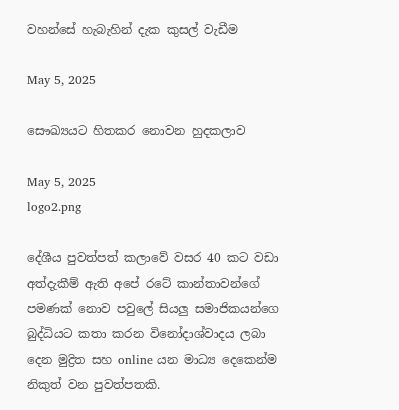වහන්සේ හැබැහින් දැක කුසල් වැඩීම

May 5, 2025

සෞඛ්‍යයට හිතකර නොවන හුදකලාව

May 5, 2025
logo2.png

දේශීය පුවත්පත් කලාවේ වසර 40 කට වඩා අත්දැකීම් ඇති අපේ රටේ කාන්තාවන්ගේ පමණක් නොව පවුලේ සියලු සමාජිකයන්ගෙ බුද්ධියට කතා කරන විනෝදාශ්වාදය ලබා දෙන මුද්‍රිත සහ online යන මාධ්‍ය දෙකෙන්ම නිකුත් වන පුවත්පතකි.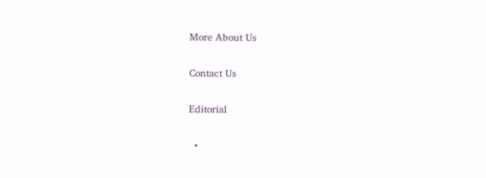More About Us

Contact Us

Editorial

  •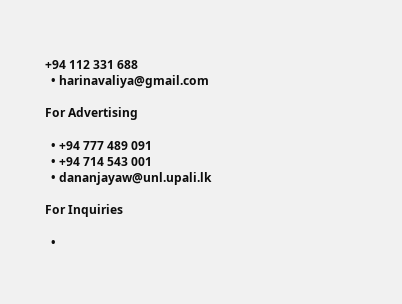+94 112 331 688
  • harinavaliya@gmail.com

For Advertising

  • +94 777 489 091
  • +94 714 543 001
  • dananjayaw@unl.upali.lk

For Inquiries

  •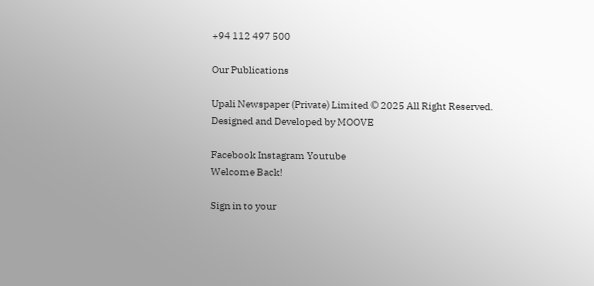+94 112 497 500

Our Publications

Upali Newspaper (Private) Limited © 2025 All Right Reserved.
Designed and Developed by MOOVE

Facebook Instagram Youtube
Welcome Back!

Sign in to your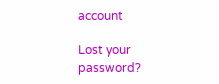account

Lost your password?